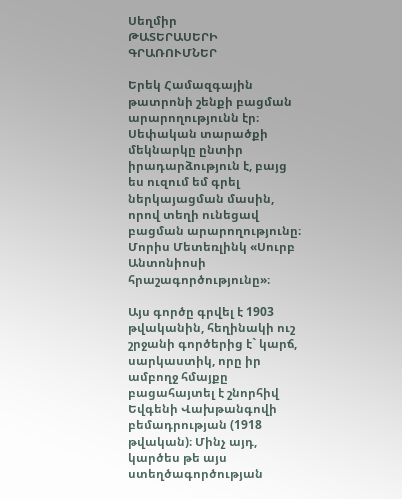Սեղմիր
ԹԱՏԵՐԱՍԵՐԻ ԳՐԱՌՈՒՄՆԵՐ

Երեկ Համազգային թատրոնի շենքի բացման արարողությունն էր։ Սեփական տարածքի մեկնարկը ընտիր իրադարձություն է, բայց ես ուզում եմ գրել ներկայացման մասին, որով տեղի ունեցավ բացման արարողությունը։ Մորիս Մետեռլինկ «Սուրբ Անտոնիոսի հրաշագործությունը»։

Այս գործը գրվել է 1903 թվականին, հեղինակի ուշ շրջանի գործերից է` կարճ, սարկաստիկ, որը իր ամբողջ հմայքը բացահայտել է շնորհիվ Եվգենի Վախթանգովի բեմադրության (1918 թվական)։ Մինչ այդ, կարծես թե այս ստեղծագործության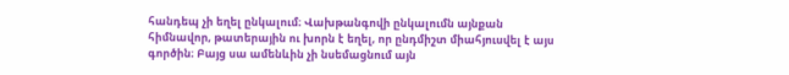հանդեպ չի եղել ընկալում։ Վախթանգովի ընկալումն այնքան հիմնավոր, թատերային ու խորն է եղել, որ ընդմիշտ միահյուսվել է այս գործին։ Բայց սա ամենևին չի նսեմացնում այն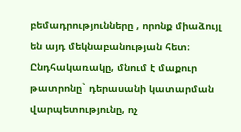բեմադրությունները , որոնք միաձույլ են այդ մեկնաբանության հետ։ Ընդհակառակը, մնում է մաքուր թատրոնը` դերասանի կատարման վարպետությունը, ոչ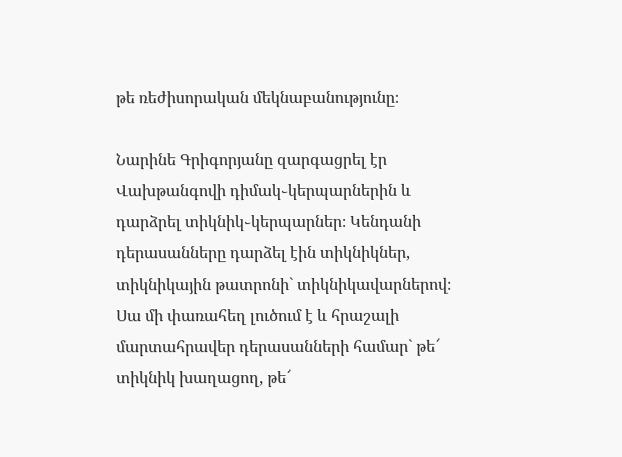թե ռեժիսորական մեկնաբանությունը։

Նարինե Գրիգորյանը զարգացրել էր Վախթանգովի դիմակ֊կերպարներին և դարձրել տիկնիկ֊կերպարներ։ Կենդանի դերասանները դարձել էին տիկնիկներ, տիկնիկային թատրոնի` տիկնիկավարներով։ Սա մի փառահեղ լուծում է և հրաշալի մարտահրավեր դերասանների համար` թե՜ տիկնիկ խաղացող, թե՜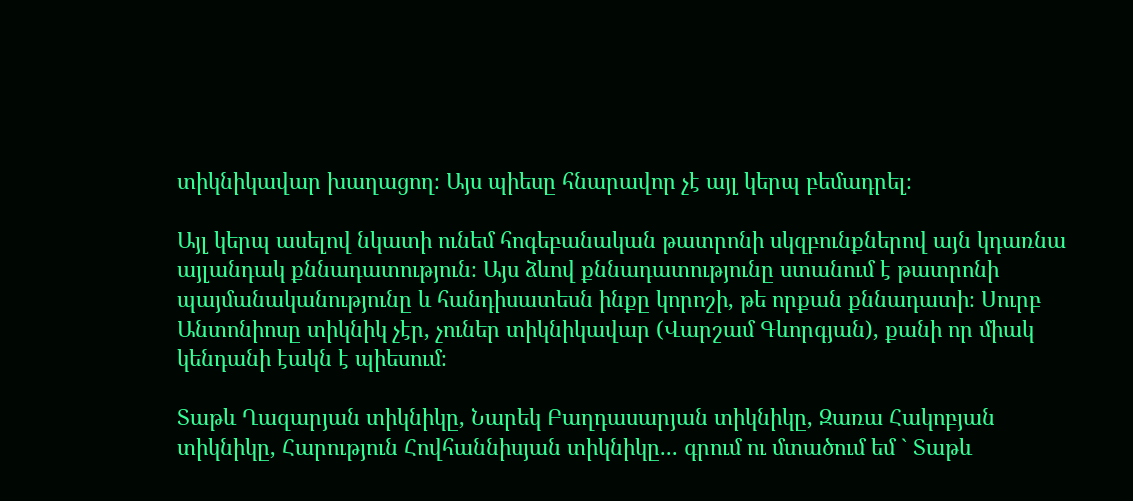տիկնիկավար խաղացող։ Այս պիեսը հնարավոր չէ այլ կերպ բեմադրել։

Այլ կերպ ասելով նկատի ունեմ հոգեբանական թատրոնի սկզբունքներով այն կդառնա այլանդակ քննադատություն։ Այս ձևով քննադատությունը ստանում է թատրոնի պայմանականությունը և հանդիսատեսն ինքը կորոշի, թե որքան քննադատի։ Սուրբ Անտոնիոսը տիկնիկ չէր, չուներ տիկնիկավար (Վարշամ Գևորգյան), քանի որ միակ կենդանի էակն է պիեսում։

Տաթև Ղազարյան տիկնիկը, Նարեկ Բաղդասարյան տիկնիկը, Զառա Հակոբյան տիկնիկը, Հարություն Հովհաննիսյան տիկնիկը... գրում ու մտածում եմ ` Տաթև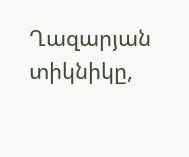Ղազարյան տիկնիկը,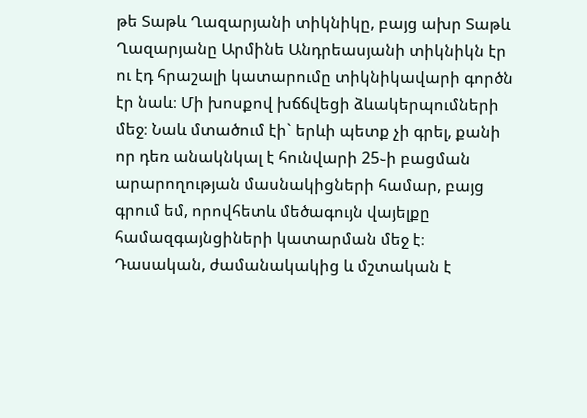թե Տաթև Ղազարյանի տիկնիկը, բայց ախր Տաթև Ղազարյանը Արմինե Անդրեասյանի տիկնիկն էր ու էդ հրաշալի կատարումը տիկնիկավարի գործն էր նաև։ Մի խոսքով խճճվեցի ձևակերպումների մեջ։ Նաև մտածում էի` երևի պետք չի գրել, քանի որ դեռ անակնկալ է հունվարի 25֊ի բացման արարողության մասնակիցների համար, բայց գրում եմ, որովհետև մեծագույն վայելքը համազգայնցիների կատարման մեջ է։ Դասական, ժամանակակից և մշտական է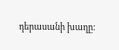դերասանի խաղը։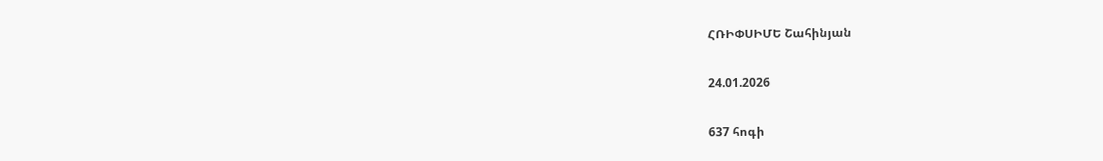ՀՌԻՓՍԻՄԵ Շահինյան

24.01.2026

637 հոգի